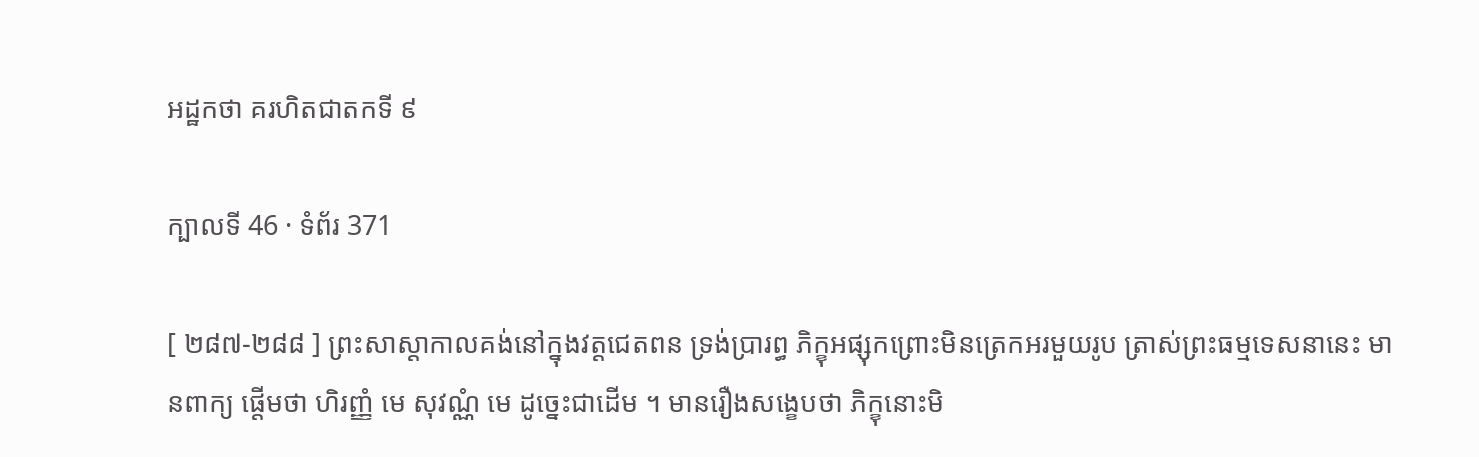អដ្ឋកថា គរហិតជាតកទី ៩

ក្បាលទី 46 · ទំព័រ 371

[ ២៨៧-២៨៨ ] ព្រះសាស្តាកាលគង់នៅក្នុងវត្តជេតពន ទ្រង់ប្រារព្ធ ភិក្ខុអផ្សុកព្រោះមិនត្រេកអរមួយរូប ត្រាស់ព្រះធម្មទេសនានេះ មានពាក្យ ផ្តើមថា ហិរញ្ញំ មេ សុវណ្ណំ មេ ដូច្នេះជាដើម ។ មានរឿងសង្ខេបថា ភិក្ខុនោះមិ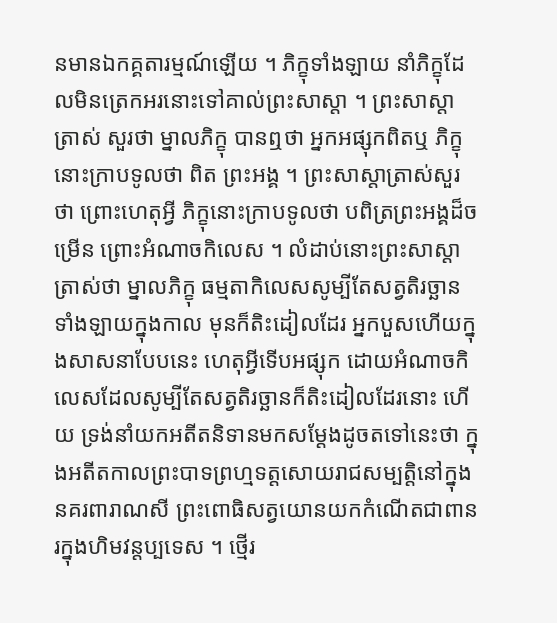នមានឯកគ្គតារម្មណ៍ឡើយ ។ ភិក្ខុទាំងឡាយ នាំភិក្ខុដែលមិនត្រេកអរនោះទៅគាល់ព្រះសាស្តា ។ ព្រះសាស្តាត្រាស់ សួរថា ម្នាលភិក្ខុ បានឮថា អ្នកអផ្សុកពិតឬ ភិក្ខុនោះក្រាបទូលថា ពិត ព្រះអង្គ ។ ព្រះសាស្តាត្រាស់សួរថា ព្រោះហេតុអ្វី ភិក្ខុនោះក្រាបទូលថា បពិត្រព្រះអង្គដ៏ចម្រើន ព្រោះអំណាចកិលេស ។ លំដាប់នោះព្រះសាស្តា ត្រាស់ថា ម្នាលភិក្ខុ ធម្មតាកិលេសសូម្បីតែសត្វតិរច្ឆានទាំងឡាយក្នុងកាល មុនក៏តិះដៀលដែរ អ្នកបួសហើយក្នុងសាសនាបែបនេះ ហេតុអ្វីទើបអផ្សុក ដោយអំណាចកិលេសដែលសូម្បីតែសត្វតិរច្ឆានក៏តិះដៀលដែរនោះ ហើយ ទ្រង់នាំយកអតីតនិទានមកសម្តែងដូចតទៅនេះថា ក្នុងអតីតកាលព្រះបាទព្រហ្មទត្តសោយរាជសម្បត្តិនៅក្នុងនគរពារាណសី ព្រះពោធិសត្វយោនយកកំណើតជាពានរក្នុងហិមវន្តប្បទេស ។ ថ្មើរ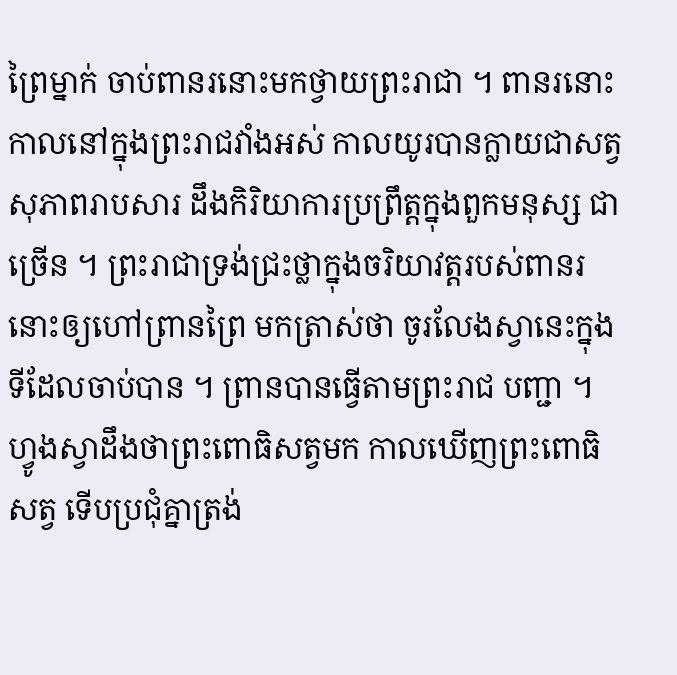ព្រៃម្នាក់ ចាប់ពានរនោះមកថ្វាយព្រះរាជា ។ ពានរនោះកាលនៅក្នុងព្រះរាជវាំងអស់ កាលយូរបានក្លាយជាសត្វសុភាពរាបសារ ដឹងកិរិយាការប្រព្រឹត្តក្នុងពួកមនុស្ស ជាច្រើន ។ ព្រះរាជាទ្រង់ជ្រះថ្លាក្នុងចរិយាវត្តរបស់ពានរនោះឲ្យហៅព្រានព្រៃ មកត្រាស់ថា ចូរលែងស្វានេះក្នុងទីដែលចាប់បាន ។ ព្រានបានធ្វើតាមព្រះរាជ បញ្ជា ។ ហ្វូងស្វាដឹងថាព្រះពោធិសត្វមក កាលឃើញព្រះពោធិសត្វ ទើបប្រជុំគ្នាត្រង់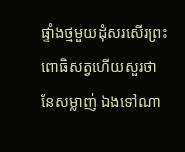ផ្ទាំងថ្មមួយដុំសរសើរព្រះពោធិសត្វហើយសួរថា នែសម្លាញ់ ឯងទៅណា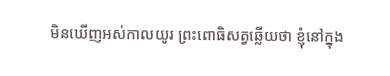មិនឃើញអស់កាលយូរ ព្រះពោធិសត្វឆ្លើយថា ខ្ញុំនៅក្នុង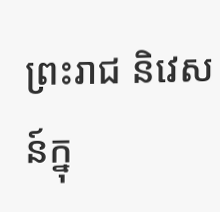ព្រះរាជ និវេសន៍ក្នុ